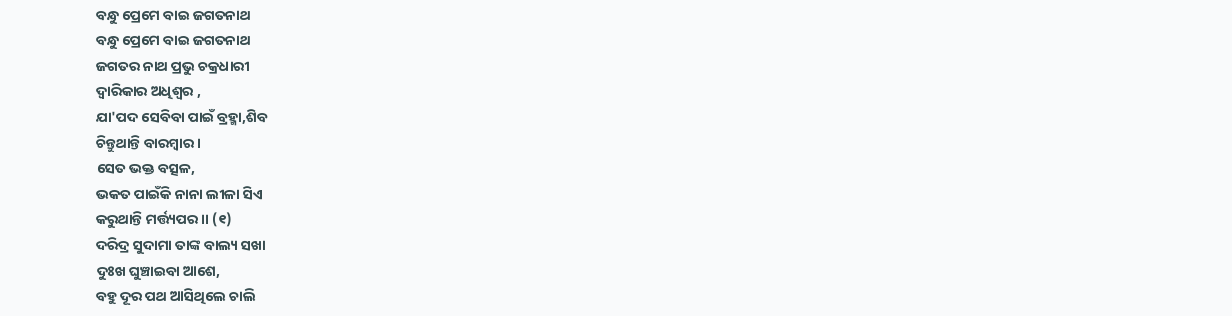ବନ୍ଧୁ ପ୍ରେମେ ବାଇ ଜଗତନାଥ
ବନ୍ଧୁ ପ୍ରେମେ ବାଇ ଜଗତନାଥ
ଜଗତର ନାଥ ପ୍ରଭୁ ଚକ୍ରଧାରୀ
ଦ୍ଵାରିକାର ଅଧିଶ୍ଵର ,
ଯା'ପଦ ସେବିବା ପାଇଁ ବ୍ରହ୍ମା,ଶିବ
ଚିନ୍ତୁଥାନ୍ତି ବାରମ୍ବାର ।
ସେତ ଭକ୍ତ ବତ୍ସଳ,
ଭକତ ପାଇଁକି ନାନା ଲୀଳା ସିଏ
କରୁଥାନ୍ତି ମର୍ତ୍ତ୍ୟପର ।। (୧)
ଦରିଦ୍ର ସୁଦାମା ତାଙ୍କ ବାଲ୍ୟ ସଖା
ଦୁଃଖ ଘୁଞ୍ଚାଇବା ଆଶେ,
ବହୁ ଦୂର ପଥ ଆସିଥିଲେ ଚାଲି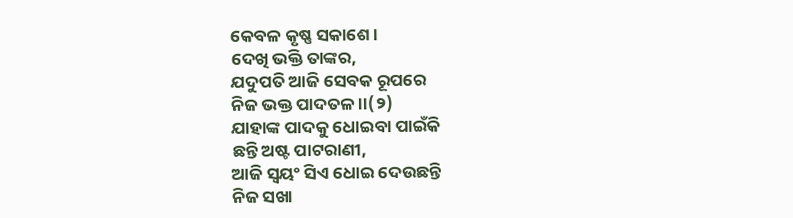କେବଳ କୃଷ୍ଣ ସକାଶେ ।
ଦେଖି ଭକ୍ତି ତାଙ୍କର,
ଯଦୁପତି ଆଜି ସେବକ ରୂପରେ
ନିଜ ଭକ୍ତ ପାଦତଳ ।।(୨)
ଯାହାଙ୍କ ପାଦକୁ ଧୋଇବା ପାଇଁକି
ଛନ୍ତି ଅଷ୍ଟ ପାଟରାଣୀ,
ଆଜି ସ୍ୱୟଂ ସିଏ ଧୋଇ ଦେଉଛନ୍ତି
ନିଜ ସଖା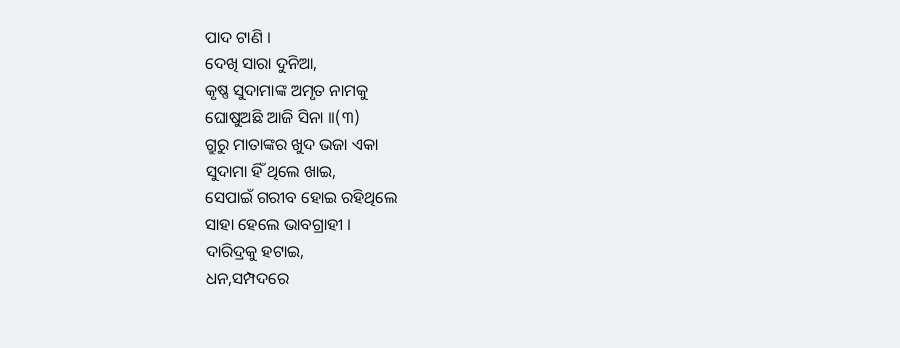ପାଦ ଟାଣି ।
ଦେଖି ସାରା ଦୁନିଆ,
କୃଷ୍ଣ ସୁଦାମାଙ୍କ ଅମୃତ ନାମକୁ
ଘୋଷୁଅଛି ଆଜି ସିନା ।।(୩)
ଗ୍ରୁରୁ ମାତାଙ୍କର ଖୁଦ ଭଜା ଏକା
ସୁଦାମା ହିଁ ଥିଲେ ଖାଇ,
ସେପାଇଁ ଗରୀବ ହୋଇ ରହିଥିଲେ
ସାହା ହେଲେ ଭାବଗ୍ରାହୀ ।
ଦାରିଦ୍ରକୁ ହଟାଇ,
ଧନ,ସମ୍ପଦରେ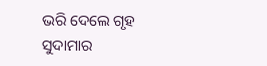ଭରି ଦେଲେ ଗୃହ
ସୁଦାମାର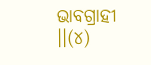ଭାବଗ୍ରାହୀ ।।(୪)